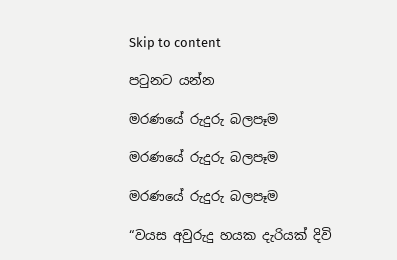Skip to content

පටුනට යන්න

මරණයේ රුදුරු බලපෑම

මරණයේ රුදුරු බලපෑම

මරණයේ රුදුරු බලපෑම

“වයස අවුරුදු හයක දැරියක් දිවි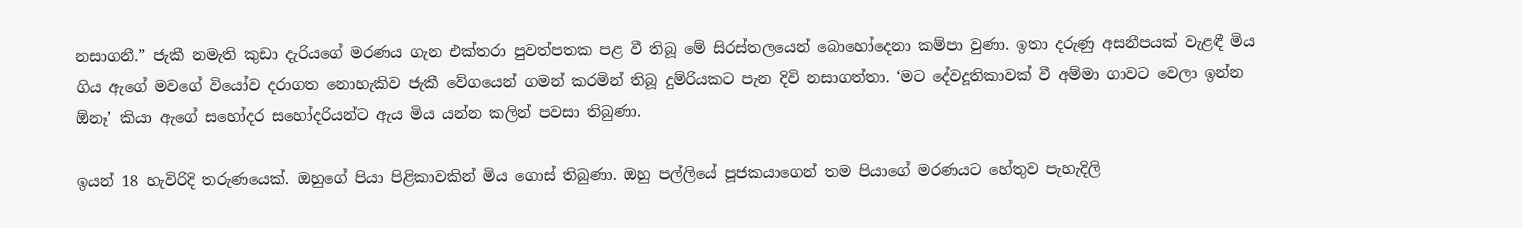නසාගනී.” ජැකී නමැති කුඩා දැරියගේ මරණය ගැන එක්තරා පුවත්පතක පළ වී තිබූ මේ සිරස්තලයෙන් බොහෝදෙනා කම්පා වුණා. ඉතා දරුණු අසනීපයක් වැළඳී මිය ගිය ඇගේ මවගේ වියෝව දරාගත නොහැකිව ජැකී වේගයෙන් ගමන් කරමින් තිබූ දුම්රියකට පැන දිවි නසාගත්තා. ‘මට දේවදූතිකාවක් වී අම්මා ගාවට වෙලා ඉන්න ඕනෑ’ කියා ඇගේ සහෝදර සහෝදරියන්ට ඇය මිය යන්න කලින් පවසා තිබුණා.

ඉයන් 18 හැවිරිදි තරුණයෙක්. ඔහුගේ පියා පිළිකාවකින් මිය ගොස් තිබුණා. ඔහු පල්ලියේ පූජකයාගෙන් තම පියාගේ මරණයට හේතුව පැහැදිලි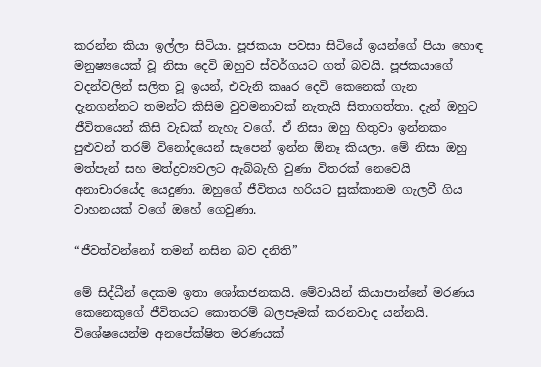කරන්න කියා ඉල්ලා සිටියා. පූජකයා පවසා සිටියේ ඉයන්ගේ පියා හොඳ මනුෂ්‍යයෙක් වූ නිසා දෙවි ඔහුව ස්වර්ගයට ගත් බවයි. පූජකයාගේ වදන්වලින් සලිත වූ ඉයන්, එවැනි කෲර දෙවි කෙනෙක් ගැන දැනගන්නට තමන්ට කිසිම වුවමනාවක් නැතැයි සිතාගත්තා. දැන් ඔහුට ජීවිතයෙන් කිසි වැඩක් නැහැ වගේ. ඒ නිසා ඔහු හිතුවා ඉන්නකං පුළුවන් තරම් විනෝදයෙන් සැපෙන් ඉන්න ඕනෑ කියලා. මේ නිසා ඔහු මත්පැන් සහ මත්ද්‍රව්‍යවලට ඇබ්බැහි වුණා විතරක් නෙවෙයි අනාචාරයේද යෙදුණා. ඔහුගේ ජීවිතය හරියට සුක්කානම ගැලවී ගිය වාහනයක් වගේ ඔහේ ගෙවුණා.

“ජීවත්වන්නෝ තමන් නසින බව දනිති”

මේ සිද්ධීන් දෙකම ඉතා ශෝකජනකයි. මේවායින් කියාපාන්නේ මරණය කෙනෙකුගේ ජීවිතයට කොතරම් බලපෑමක් කරනවාද යන්නයි. විශේෂයෙන්ම අනපේක්ෂිත මරණයක්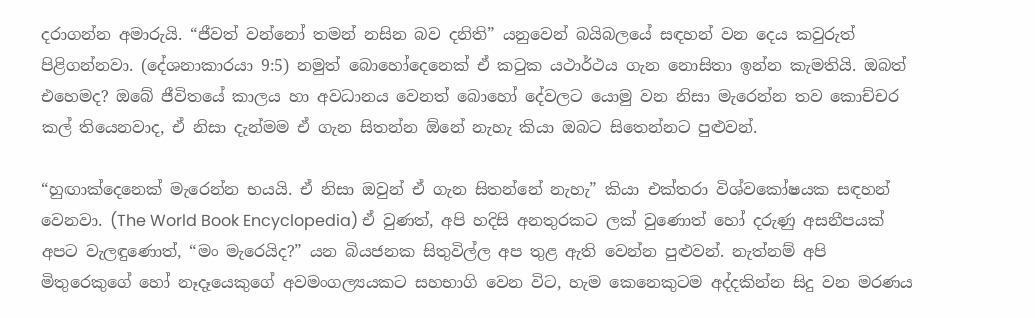දරාගන්න අමාරුයි. “ජීවත් වන්නෝ තමන් නසින බව දනිති” යනුවෙන් බයිබලයේ සඳහන් වන දෙය කවුරුත් පිළිගන්නවා. (දේශනාකාරයා 9:5) නමුත් බොහෝදෙනෙක් ඒ කටුක යථාර්ථය ගැන නොසිතා ඉන්න කැමතියි. ඔබත් එහෙමද? ඔබේ ජීවිතයේ කාලය හා අවධානය වෙනත් බොහෝ දේවලට යොමු වන නිසා මැරෙන්න තව කොච්චර කල් තියෙනවාද, ඒ නිසා දැන්මම ඒ ගැන සිතන්න ඕනේ නැහැ කියා ඔබට සිතෙන්නට පුළුවන්.

“හුඟාක්දෙනෙක් මැරෙන්න භයයි. ඒ නිසා ඔවුන් ඒ ගැන සිතන්නේ නැහැ” කියා එක්තරා විශ්වකෝෂයක සඳහන් වෙනවා. (The World Book Encyclopedia) ඒ වුණත්, අපි හදිසි අනතුරකට ලක් වුණොත් හෝ දරුණු අසනීපයක් අපට වැලඳුණොත්, “මං මැරෙයිද?” යන බියජනක සිතුවිල්ල අප තුළ ඇති වෙන්න පුළුවන්. නැත්නම් අපි මිතුරෙකුගේ හෝ නෑදෑයෙකුගේ අවමංගල්‍යයකට සහභාගි වෙන විට, හැම කෙනෙකුටම අද්දකින්න සිදු වන මරණය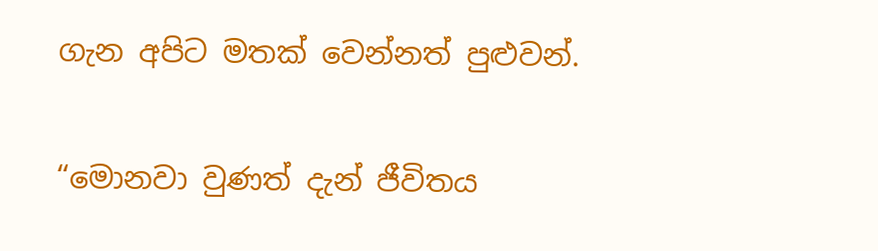ගැන අපිට මතක් වෙන්නත් පුළුවන්.

“මොනවා වුණත් දැන් ජීවිතය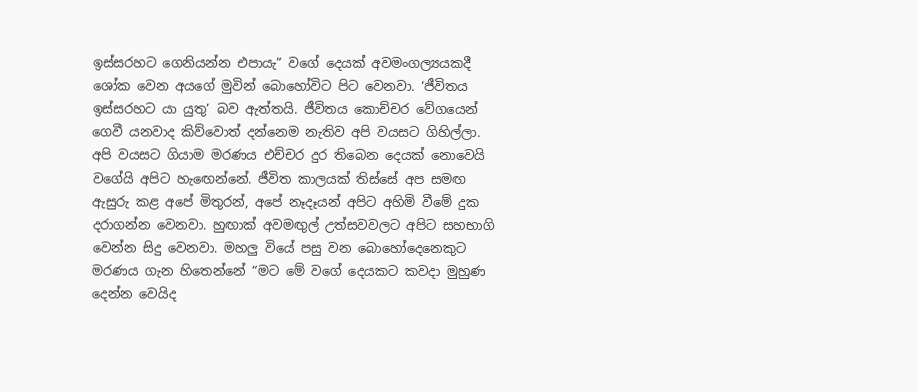ඉස්සරහට ගෙනියන්න එපායැ” වගේ දෙයක් අවමංගල්‍යයකදී ශෝක වෙන අයගේ මුවින් බොහෝවිට පිට වෙනවා. ‘ජීවිතය ඉස්සරහට යා යුතු’ බව ඇත්තයි. ජීවිතය කොච්චර වේගයෙන් ගෙවී යනවාද කිව්වොත් දන්නෙම නැතිව අපි වයසට ගිහිල්ලා. අපි වයසට ගියාම මරණය එච්චර දුර තිබෙන දෙයක් නොවෙයි වගේයි අපිට හැඟෙන්නේ. ජීවිත කාලයක් තිස්සේ අප සමඟ ඇසුරු කළ අපේ මිතුරන්, අපේ නෑදෑයන් අපිට අහිමි වීමේ දුක දරාගන්න වෙනවා. හුඟාක් අවමඟුල් උත්සවවලට අපිට සහභාගි වෙන්න සිදු වෙනවා. මහලු වියේ පසු වන බොහෝදෙනෙකුට මරණය ගැන හිතෙන්නේ “මට මේ වගේ දෙයකට කවදා මුහුණ දෙන්න වෙයිද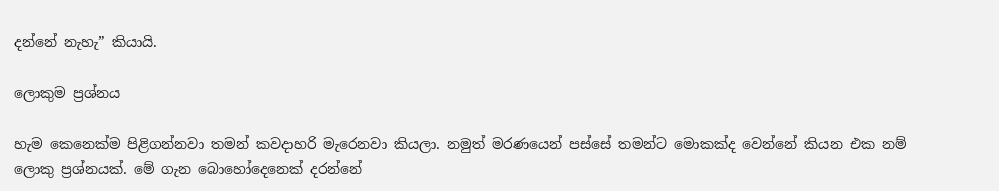දන්නේ නැහැ” කියායි.

ලොකුම ප්‍රශ්නය

හැම කෙනෙක්ම පිළිගන්නවා තමන් කවදාහරි මැරෙනවා කියලා. නමුත් මරණයෙන් පස්සේ තමන්ට මොකක්ද වෙන්නේ කියන එක නම් ලොකු ප්‍රශ්නයක්. මේ ගැන බොහෝදෙනෙක් දරන්නේ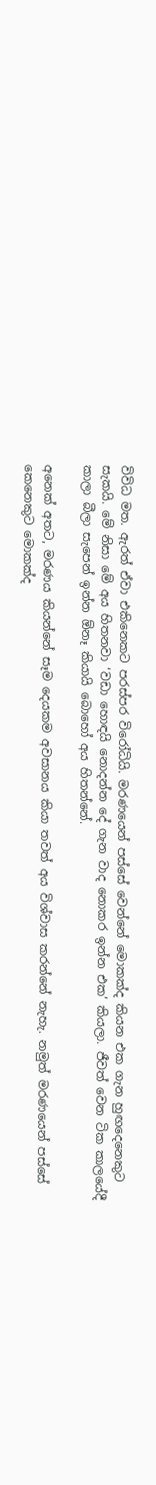විවිධ මත. ඇරත් ඒවා එකිනෙකට පරස්පර විරෝධියි. මරණයෙන් පස්සේ වෙන්නේ මොකක්ද කියන එක ගැන හුඟදෙනෙකුට සැකයි. මේ නිසා මේ අය හිතනවා ‘වඩා හොඳයි නොදන්න දේ ගැන වාද නොකර ඉන්න එක’ කියලා. ජීවත් වෙන ටික කාලයේදී කාලා බීලා සැපෙන් ඉන්න ඕනෑ කියායි බොහෝ අය හිතන්නේ.

අනෙක් අතට, මරණය කියන්නේ සෑම දෙයකම අවසානය කියා තවත් අය විශ්වාස කරන්නේ නැහැ. නමුත් මරණයෙන් පස්සේ කෙනෙකුට මොකක්ද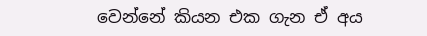වෙන්නේ කියන එක ගැන ඒ අය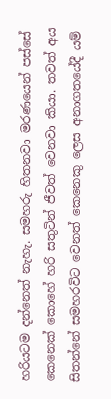හරියටම දන්නෙත් නැහැ. සමහරු හිතනවා මරණයෙන් පස්සේ කෙනෙක් කොහේ හරි සතුටින් ජීවත් වෙනවා කියා. තවත් අය සිතන්නේ සමහරවිට වෙනත් කෙනෙකු ලෙස අනාගතයේදී යම්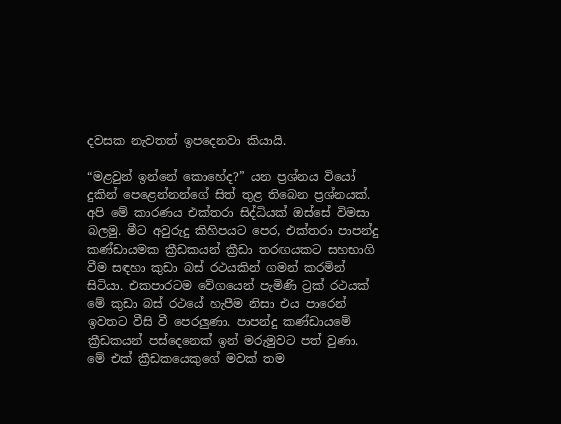දවසක නැවතත් ඉපදෙනවා කියායි.

“මළවුන් ඉන්නේ කොහේද?” යන ප්‍රශ්නය වියෝ දුකින් පෙළෙන්නන්ගේ සිත් තුළ තිබෙන ප්‍රශ්නයක්. අපි මේ කාරණය එක්තරා සිද්ධියක් ඔස්සේ විමසා බලමු. මීට අවුරුදු කිහිපයට පෙර, එක්තරා පාපන්දු කණ්ඩායමක ක්‍රීඩකයන් ක්‍රීඩා තරඟයකට සහභාගි වීම සඳහා කුඩා බස් රථයකින් ගමන් කරමින් සිටියා. එකපාරටම වේගයෙන් පැමිණි ට්‍රක් රථයක් මේ කුඩා බස් රථයේ හැපීම නිසා එය පාරෙන් ඉවතට වීසි වී පෙරලුණා. පාපන්දු කණ්ඩායමේ ක්‍රීඩකයන් පස්දෙනෙක් ඉන් මරුමුවට පත් වුණා. මේ එක් ක්‍රීඩකයෙකුගේ මවක් තම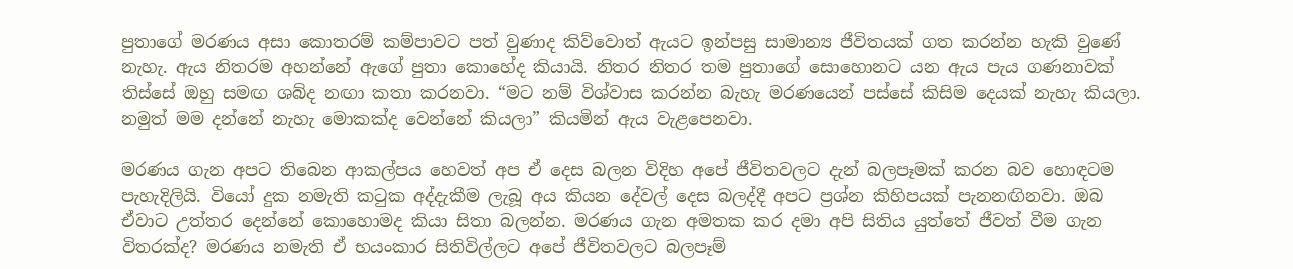පුතාගේ මරණය අසා කොතරම් කම්පාවට පත් වුණාද කිව්වොත් ඇයට ඉන්පසු සාමාන්‍ය ජීවිතයක් ගත කරන්න හැකි වුණේ නැහැ. ඇය නිතරම අහන්නේ ඇගේ පුතා කොහේද කියායි. නිතර නිතර තම පුතාගේ සොහොනට යන ඇය පැය ගණනාවක් තිස්සේ ඔහු සමඟ ශබ්ද නඟා කතා කරනවා. “මට නම් විශ්වාස කරන්න බැහැ මරණයෙන් පස්සේ කිසිම දෙයක් නැහැ කියලා. නමුත් මම දන්නේ නැහැ මොකක්ද වෙන්නේ කියලා” කියමින් ඇය වැළපෙනවා.

මරණය ගැන අපට තිබෙන ආකල්පය හෙවත් අප ඒ දෙස බලන විදිහ අපේ ජීවිතවලට දැන් බලපෑමක් කරන බව හොඳටම පැහැදිලියි. වියෝ දුක නමැති කටුක අද්දැකීම ලැබූ අය කියන දේවල් දෙස බලද්දී අපට ප්‍රශ්න කිහිපයක් පැනනඟිනවා. ඔබ ඒවාට උත්තර දෙන්නේ කොහොමද කියා සිතා බලන්න. මරණය ගැන අමතක කර දමා අපි සිතිය යුත්තේ ජීවත් වීම ගැන විතරක්ද? මරණය නමැති ඒ භයංකාර සිතිවිල්ලට අපේ ජීවිතවලට බලපෑම්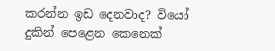කරන්න ඉඩ දෙනවාද? වියෝ දුකින් පෙළෙන කෙනෙක්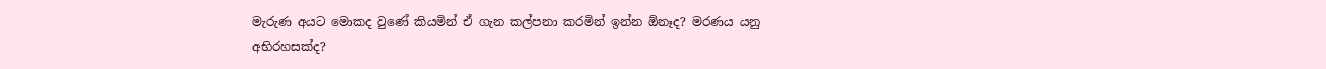මැරුණ අයට මොකද වුණේ කියමින් ඒ ගැන කල්පනා කරමින් ඉන්න ඕනෑද? මරණය යනු අභිරහසක්ද?